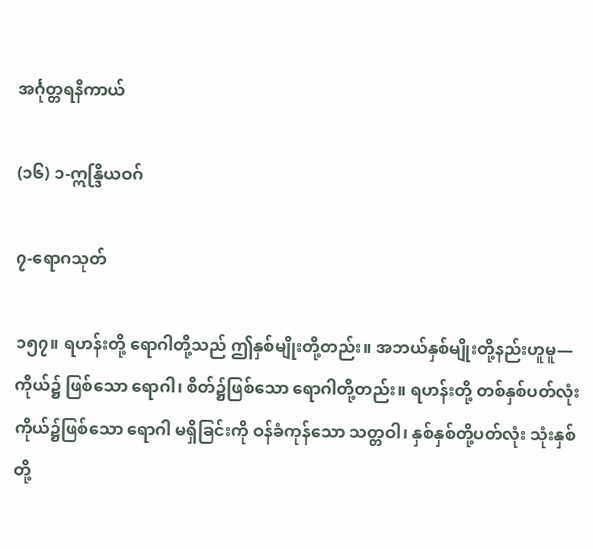အင်္ဂုတ္တရနိကာယ်

(၁၆) ၁-ဣန္ဒြိယဝဂ်

၇-ရောဂသုတ်

၁၅၇။ ရဟန်းတို့ ရောဂါတို့သည် ဤနှစ်မျိုးတို့တည်း။ အဘယ်နှစ်မျိုးတို့နည်းဟူမူ— ကိုယ်၌ ဖြစ်သော ရောဂါ၊ စိတ်၌ဖြစ်သော ရောဂါတို့တည်း။ ရဟန်းတို့ တစ်နှစ်ပတ်လုံး ကိုယ်၌ဖြစ်သော ရောဂါ မရှိခြင်းကို ဝန်ခံကုန်သော သတ္တဝါ၊ နှစ်နှစ်တို့ပတ်လုံး သုံးနှစ်တို့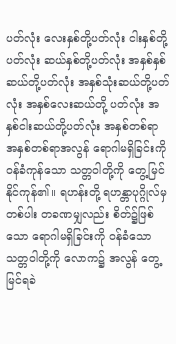ပတ်လုံး လေးနှစ်တို့ပတ်လုံး ငါးနှစ်တို့ ပတ်လုံး ဆယ်နှစ်တို့ပတ်လုံး အနှစ်နှစ်ဆယ်တို့ပတ်လုံး အနှစ်သုံးဆယ်တို့ပတ်လုံး အနှစ်လေးဆယ်တို့ ပတ်လုံး အနှစ်ငါးဆယ်တို့ပတ်လုံး အနှစ်တစ်ရာ အနှစ်တစ်ရာအလွန် ရောဂါမရှိခြင်းကို ဝန်ခံကုန်သော သတ္တဝါတို့ကို တွေ့မြင်နိုင်ကုန်၏။ ရဟန်းတို့ ရဟန္တာပုဂ္ဂိုလ်မှတစ်ပါး တခဏမျှလည်း စိတ်၌ဖြစ်သော ရောဂါမရှိခြင်းကို ဝန်ခံသော သတ္တဝါတို့ကို လောက၌ အလွန် တွေ့မြင်ရခဲ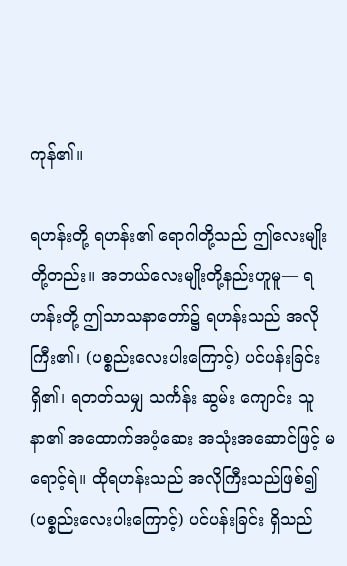ကုန်၏။

ရဟန်းတို့ ရဟန်း၏ ရောဂါတို့သည် ဤလေးမျိုးတို့တည်း။ အဘယ်လေးမျိုးတို့နည်းဟူမူ— ရဟန်းတို့ ဤသာသနာတော်၌ ရဟန်းသည် အလိုကြီး၏၊ (ပစ္စည်းလေးပါးကြောင့်) ပင်ပန်းခြင်း ရှိ၏၊ ရတတ်သမျှ သင်္ကန်း ဆွမ်း ကျောင်း သူနာ၏ အထောက်အပံ့ဆေး အသုံးအဆောင်ဖြင့် မရောင့်ရဲ။ ထိုရဟန်းသည် အလိုကြီးသည်ဖြစ်၍ (ပစ္စည်းလေးပါးကြောင့်) ပင်ပန်းခြင်း ရှိသည်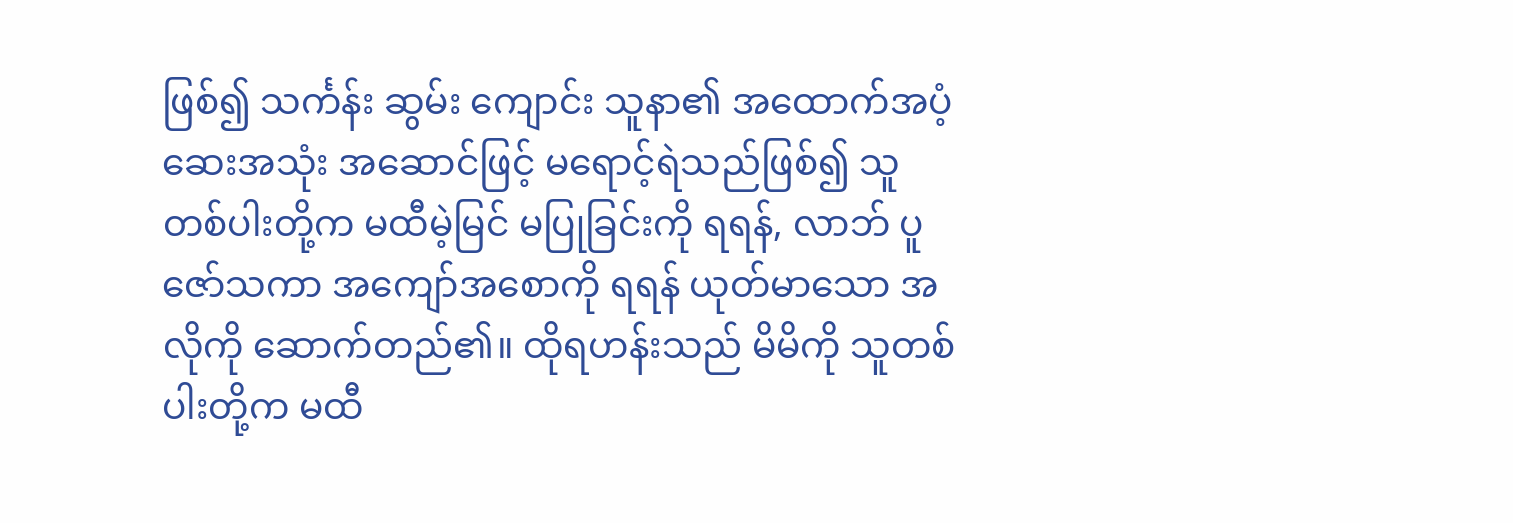ဖြစ်၍ သင်္ကန်း ဆွမ်း ကျောင်း သူနာ၏ အထောက်အပံ့ ဆေးအသုံး အဆောင်ဖြင့် မရောင့်ရဲသည်ဖြစ်၍ သူတစ်ပါးတို့က မထီမဲ့မြင် မပြုခြင်းကို ရရန်, လာဘ် ပူဇော်သကာ အကျော်အစောကို ရရန် ယုတ်မာသော အလိုကို ဆောက်တည်၏။ ထိုရဟန်းသည် မိမိကို သူတစ်ပါးတို့က မထီ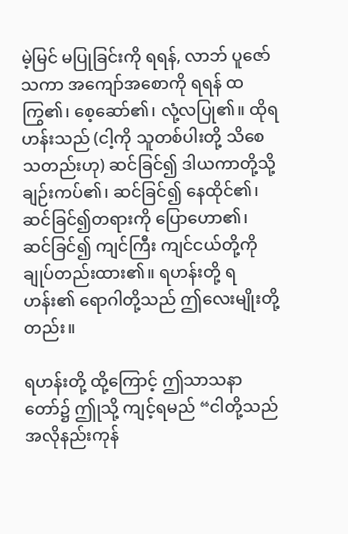မဲ့မြင် မပြုခြင်းကို ရရန်, လာဘ် ပူဇော်သကာ အကျော်အစောကို ရရန် ထကြွ၏၊ စေ့ဆော်၏၊ လုံ့လပြု၏။ ထိုရဟန်းသည် (ငါ့ကို သူတစ်ပါးတို့ သိစေသတည်းဟု) ဆင်ခြင်၍ ဒါယကာတို့သို့ ချဉ်းကပ်၏၊ ဆင်ခြင်၍ နေထိုင်၏၊ ဆင်ခြင်၍တရားကို ပြောဟော၏၊ ဆင်ခြင်၍ ကျင်ကြီး ကျင်ငယ်တို့ကို ချုပ်တည်းထား၏။ ရဟန်းတို့ ရဟန်း၏ ရောဂါတို့သည် ဤလေးမျိုးတို့တည်း။

ရဟန်းတို့ ထို့ကြောင့် ဤသာသနာတော်၌ ဤုသို့ ကျင့်ရမည် “ငါတို့သည် အလိုနည်းကုန်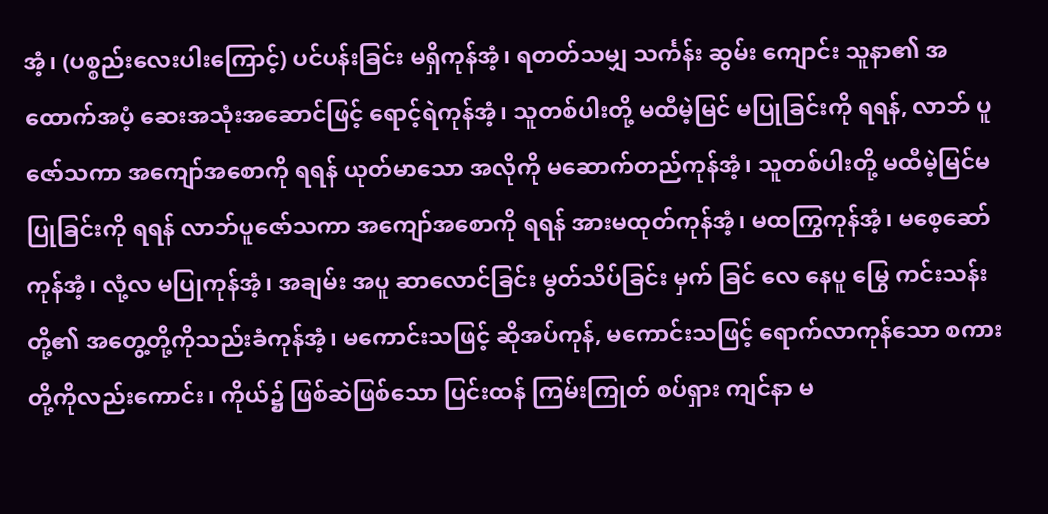အံ့၊ (ပစ္စည်းလေးပါးကြောင့်) ပင်ပန်းခြင်း မရှိကုန်အံ့၊ ရတတ်သမျှ သင်္ကန်း ဆွမ်း ကျောင်း သူနာ၏ အထောက်အပံ့ ဆေးအသုံးအဆောင်ဖြင့် ရောင့်ရဲကုန်အံ့၊ သူတစ်ပါးတို့ မထီမဲ့မြင် မပြုခြင်းကို ရရန်, လာဘ် ပူဇော်သကာ အကျော်အစောကို ရရန် ယုတ်မာသော အလိုကို မဆောက်တည်ကုန်အံ့၊ သူတစ်ပါးတို့ မထီမဲ့မြင်မပြုခြင်းကို ရရန် လာဘ်ပူဇော်သကာ အကျော်အစောကို ရရန် အားမထုတ်ကုန်အံ့၊ မထကြွကုန်အံ့၊ မစေ့ဆော်ကုန်အံ့၊ လုံ့လ မပြုကုန်အံ့၊ အချမ်း အပူ ဆာလောင်ခြင်း မွတ်သိပ်ခြင်း မှက် ခြင် လေ နေပူ မြွေ ကင်းသန်းတို့၏ အတွေ့တို့ကိုသည်းခံကုန်အံ့၊ မကောင်းသဖြင့် ဆိုအပ်ကုန်, မကောင်းသဖြင့် ရောက်လာကုန်သော စကားတို့ကိုလည်းကောင်း၊ ကိုယ်၌ ဖြစ်ဆဲဖြစ်သော ပြင်းထန် ကြမ်းကြုတ် စပ်ရှား ကျင်နာ မ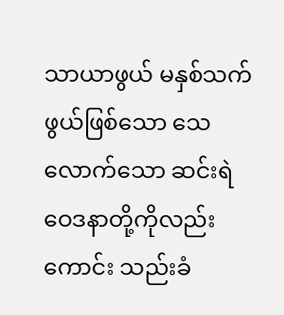သာယာဖွယ် မနှစ်သက်ဖွယ်ဖြစ်သော သေလောက်သော ဆင်းရဲဝေဒနာတို့ကိုလည်းကောင်း သည်းခံ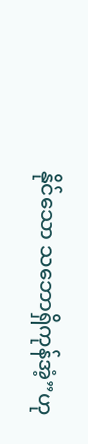နိုင်သော သဘောရှိကုန်အံ့”ဟု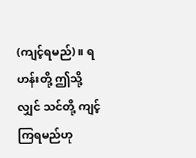(ကျင့်ရမည်)။ ရဟန်းတို့ ဤသို့လျှင် သင်တို့ ကျင့်ကြရမည်ဟု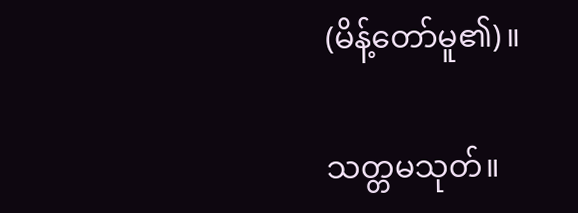(မိန့်တော်မူ၏)။

သတ္တမသုတ်။